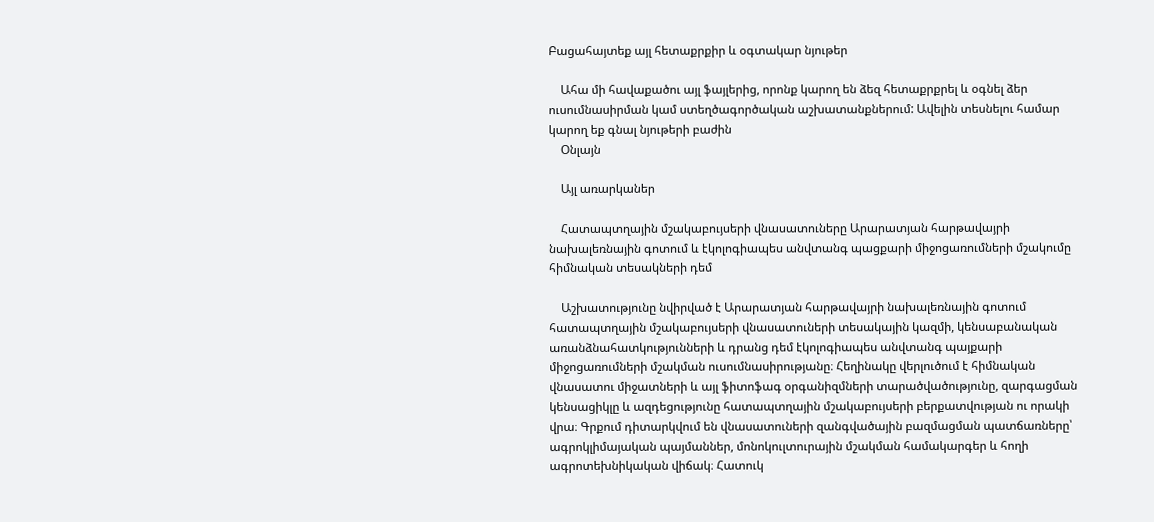Բացահայտեք այլ հետաքրքիր և օգտակար նյութեր

    Ահա մի հավաքածու այլ ֆայլերից, որոնք կարող են ձեզ հետաքրքրել և օգնել ձեր ուսումնասիրման կամ ստեղծագործական աշխատանքներում: Ավելին տեսնելու համար կարող եք գնալ նյութերի բաժին
    Օնլայն

    Այլ առարկաներ

    Հատապտղային մշակաբույսերի վնասատուները Արարատյան հարթավայրի նախալեռնային գոտում և էկոլոգիապես անվտանգ պացքարի միջոցառումների մշակումը հիմնական տեսակների դեմ

    Աշխատությունը նվիրված է Արարատյան հարթավայրի նախալեռնային գոտում հատապտղային մշակաբույսերի վնասատուների տեսակային կազմի, կենսաբանական առանձնահատկությունների և դրանց դեմ էկոլոգիապես անվտանգ պայքարի միջոցառումների մշակման ուսումնասիրությանը։ Հեղինակը վերլուծում է հիմնական վնասատու միջատների և այլ ֆիտոֆագ օրգանիզմների տարածվածությունը, զարգացման կենսացիկլը և ազդեցությունը հատապտղային մշակաբույսերի բերքատվության ու որակի վրա։ Գրքում դիտարկվում են վնասատուների զանգվածային բազմացման պատճառները՝ ագրոկլիմայական պայմաններ, մոնոկուլտուրային մշակման համակարգեր և հողի ագրոտեխնիկական վիճակ։ Հատուկ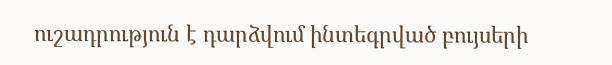ուշադրություն է դարձվում ինտեգրված բույսերի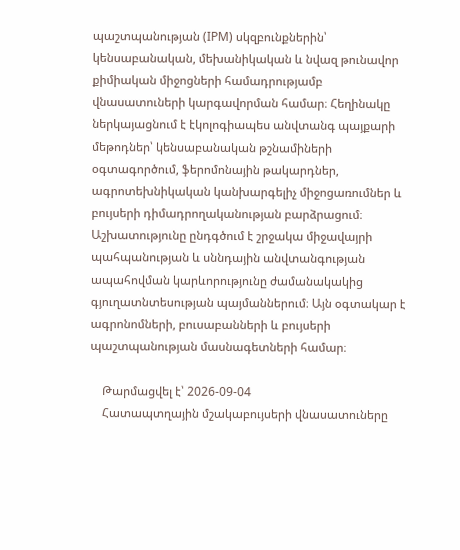պաշտպանության (IPM) սկզբունքներին՝ կենսաբանական, մեխանիկական և նվազ թունավոր քիմիական միջոցների համադրությամբ վնասատուների կարգավորման համար։ Հեղինակը ներկայացնում է էկոլոգիապես անվտանգ պայքարի մեթոդներ՝ կենսաբանական թշնամիների օգտագործում, ֆերոմոնային թակարդներ, ագրոտեխնիկական կանխարգելիչ միջոցառումներ և բույսերի դիմադրողականության բարձրացում։ Աշխատությունը ընդգծում է շրջակա միջավայրի պահպանության և սննդային անվտանգության ապահովման կարևորությունը ժամանակակից գյուղատնտեսության պայմաններում։ Այն օգտակար է ագրոնոմների, բուսաբանների և բույսերի պաշտպանության մասնագետների համար։

    Թարմացվել է՝ 2026-09-04
    Հատապտղային մշակաբույսերի վնասատուները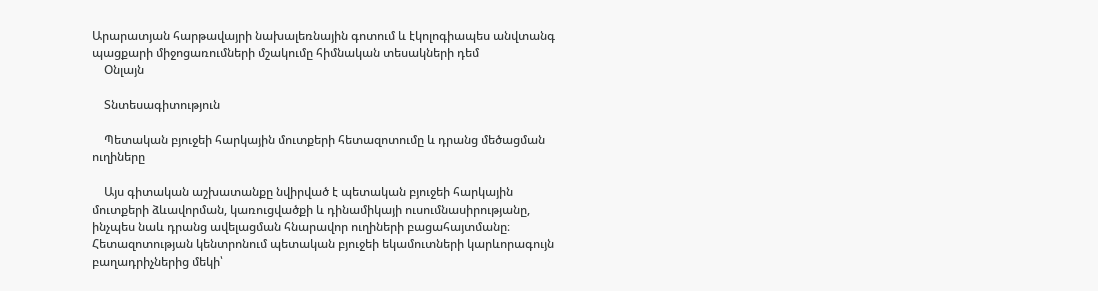Արարատյան հարթավայրի նախալեռնային գոտում և էկոլոգիապես անվտանգ պացքարի միջոցառումների մշակումը հիմնական տեսակների դեմ
    Օնլայն

    Տնտեսագիտություն

    Պետական բյուջեի հարկային մուտքերի հետազոտումը և դրանց մեծացման ուղիները

    Այս գիտական աշխատանքը նվիրված է պետական բյուջեի հարկային մուտքերի ձևավորման, կառուցվածքի և դինամիկայի ուսումնասիրությանը, ինչպես նաև դրանց ավելացման հնարավոր ուղիների բացահայտմանը։ Հետազոտության կենտրոնում պետական բյուջեի եկամուտների կարևորագույն բաղադրիչներից մեկի՝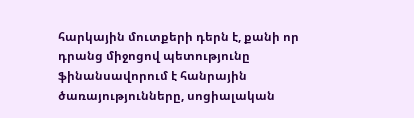հարկային մուտքերի դերն է, քանի որ դրանց միջոցով պետությունը ֆինանսավորում է հանրային ծառայությունները, սոցիալական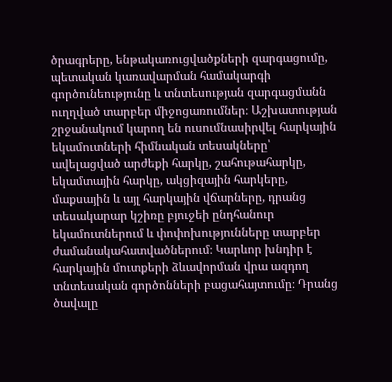ծրագրերը, ենթակառուցվածքների զարգացումը, պետական կառավարման համակարգի գործունեությունը և տնտեսության զարգացմանն ուղղված տարբեր միջոցառումներ։ Աշխատության շրջանակում կարող են ուսումնասիրվել հարկային եկամուտների հիմնական տեսակները՝ ավելացված արժեքի հարկը, շահութահարկը, եկամտային հարկը, ակցիզային հարկերը, մաքսային և այլ հարկային վճարները, դրանց տեսակարար կշիռը բյուջեի ընդհանուր եկամուտներում և փոփոխությունները տարբեր ժամանակահատվածներում։ Կարևոր խնդիր է հարկային մուտքերի ձևավորման վրա ազդող տնտեսական գործոնների բացահայտումը։ Դրանց ծավալը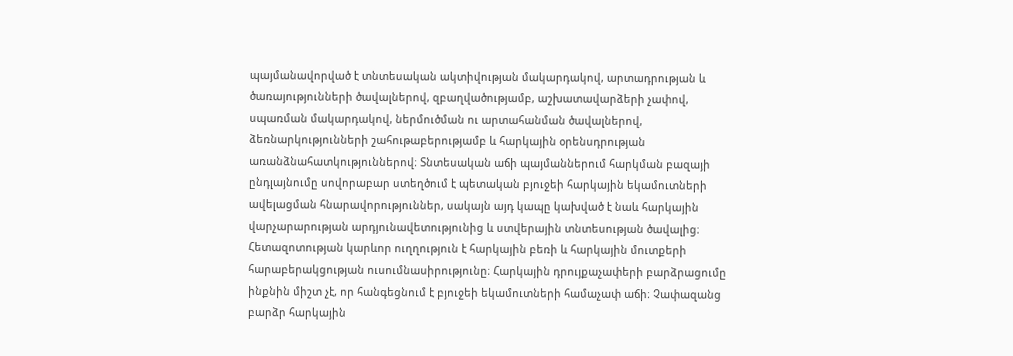պայմանավորված է տնտեսական ակտիվության մակարդակով, արտադրության և ծառայությունների ծավալներով, զբաղվածությամբ, աշխատավարձերի չափով, սպառման մակարդակով, ներմուծման ու արտահանման ծավալներով, ձեռնարկությունների շահութաբերությամբ և հարկային օրենսդրության առանձնահատկություններով։ Տնտեսական աճի պայմաններում հարկման բազայի ընդլայնումը սովորաբար ստեղծում է պետական բյուջեի հարկային եկամուտների ավելացման հնարավորություններ, սակայն այդ կապը կախված է նաև հարկային վարչարարության արդյունավետությունից և ստվերային տնտեսության ծավալից։ Հետազոտության կարևոր ուղղություն է հարկային բեռի և հարկային մուտքերի հարաբերակցության ուսումնասիրությունը։ Հարկային դրույքաչափերի բարձրացումը ինքնին միշտ չէ, որ հանգեցնում է բյուջեի եկամուտների համաչափ աճի։ Չափազանց բարձր հարկային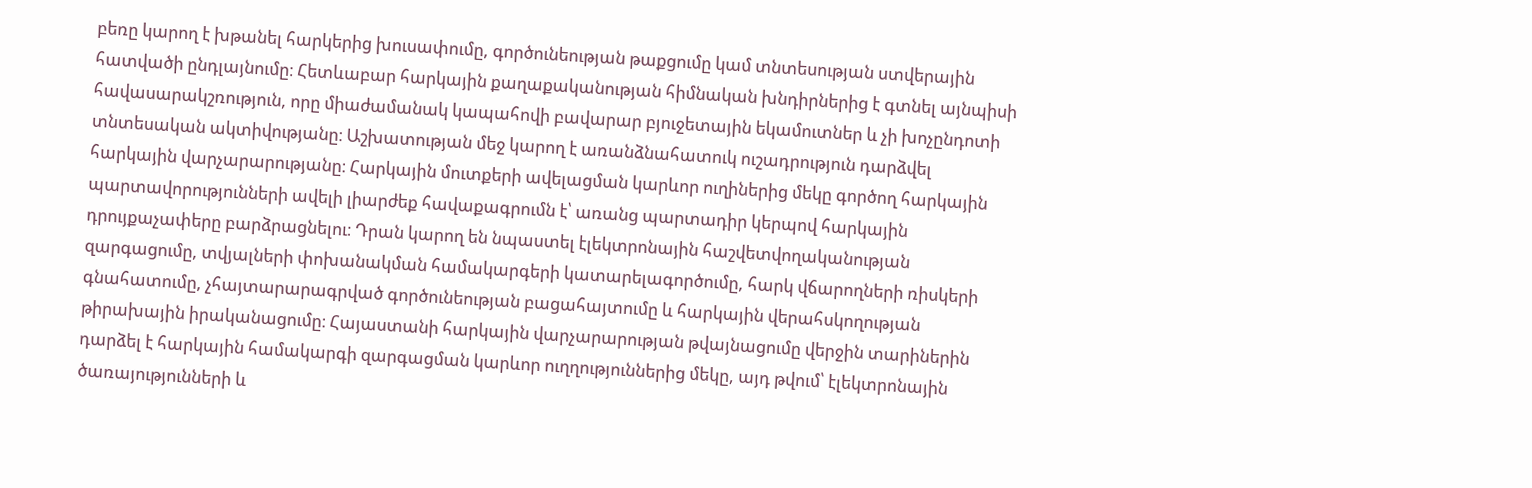բեռը կարող է խթանել հարկերից խուսափումը, գործունեության թաքցումը կամ տնտեսության ստվերային հատվածի ընդլայնումը։ Հետևաբար հարկային քաղաքականության հիմնական խնդիրներից է գտնել այնպիսի հավասարակշռություն, որը միաժամանակ կապահովի բավարար բյուջետային եկամուտներ և չի խոչընդոտի տնտեսական ակտիվությանը։ Աշխատության մեջ կարող է առանձնահատուկ ուշադրություն դարձվել հարկային վարչարարությանը։ Հարկային մուտքերի ավելացման կարևոր ուղիներից մեկը գործող հարկային պարտավորությունների ավելի լիարժեք հավաքագրումն է՝ առանց պարտադիր կերպով հարկային դրույքաչափերը բարձրացնելու։ Դրան կարող են նպաստել էլեկտրոնային հաշվետվողականության զարգացումը, տվյալների փոխանակման համակարգերի կատարելագործումը, հարկ վճարողների ռիսկերի գնահատումը, չհայտարարագրված գործունեության բացահայտումը և հարկային վերահսկողության թիրախային իրականացումը։ Հայաստանի հարկային վարչարարության թվայնացումը վերջին տարիներին դարձել է հարկային համակարգի զարգացման կարևոր ուղղություններից մեկը, այդ թվում՝ էլեկտրոնային ծառայությունների և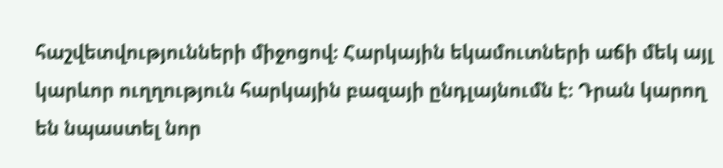հաշվետվությունների միջոցով։ Հարկային եկամուտների աճի մեկ այլ կարևոր ուղղություն հարկային բազայի ընդլայնումն է։ Դրան կարող են նպաստել նոր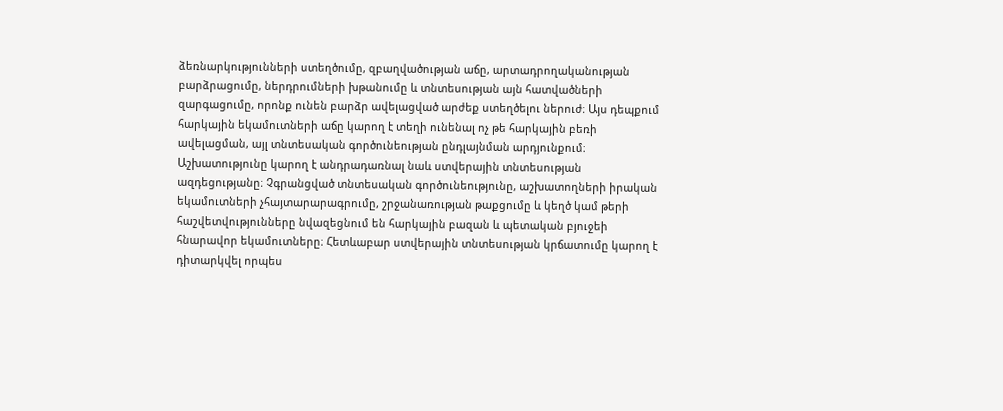ձեռնարկությունների ստեղծումը, զբաղվածության աճը, արտադրողականության բարձրացումը, ներդրումների խթանումը և տնտեսության այն հատվածների զարգացումը, որոնք ունեն բարձր ավելացված արժեք ստեղծելու ներուժ։ Այս դեպքում հարկային եկամուտների աճը կարող է տեղի ունենալ ոչ թե հարկային բեռի ավելացման, այլ տնտեսական գործունեության ընդլայնման արդյունքում։ Աշխատությունը կարող է անդրադառնալ նաև ստվերային տնտեսության ազդեցությանը։ Չգրանցված տնտեսական գործունեությունը, աշխատողների իրական եկամուտների չհայտարարագրումը, շրջանառության թաքցումը և կեղծ կամ թերի հաշվետվությունները նվազեցնում են հարկային բազան և պետական բյուջեի հնարավոր եկամուտները։ Հետևաբար ստվերային տնտեսության կրճատումը կարող է դիտարկվել որպես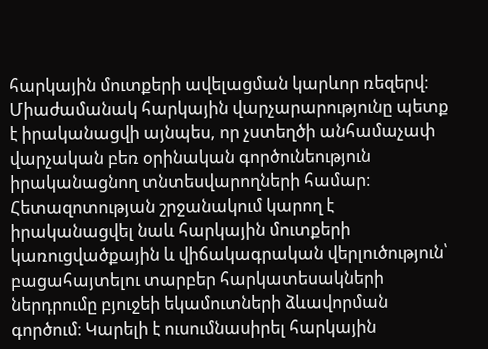հարկային մուտքերի ավելացման կարևոր ռեզերվ։ Միաժամանակ հարկային վարչարարությունը պետք է իրականացվի այնպես, որ չստեղծի անհամաչափ վարչական բեռ օրինական գործունեություն իրականացնող տնտեսվարողների համար։ Հետազոտության շրջանակում կարող է իրականացվել նաև հարկային մուտքերի կառուցվածքային և վիճակագրական վերլուծություն՝ բացահայտելու տարբեր հարկատեսակների ներդրումը բյուջեի եկամուտների ձևավորման գործում։ Կարելի է ուսումնասիրել հարկային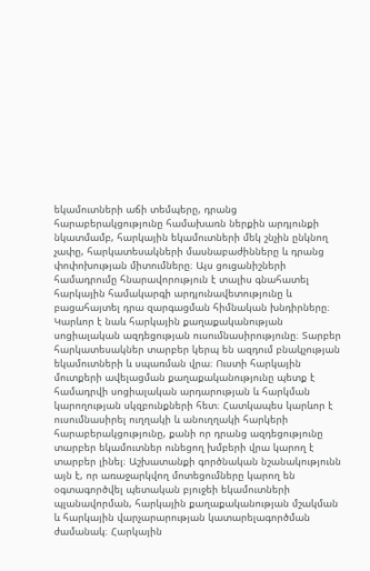եկամուտների աճի տեմպերը, դրանց հարաբերակցությունը համախառն ներքին արդյունքի նկատմամբ, հարկային եկամուտների մեկ շնչին ընկնող չափը, հարկատեսակների մասնաբաժինները և դրանց փոփոխության միտումները։ Այս ցուցանիշների համադրումը հնարավորություն է տալիս գնահատել հարկային համակարգի արդյունավետությունը և բացահայտել դրա զարգացման հիմնական խնդիրները։ Կարևոր է նաև հարկային քաղաքականության սոցիալական ազդեցության ուսումնասիրությունը։ Տարբեր հարկատեսակներ տարբեր կերպ են ազդում բնակչության եկամուտների և սպառման վրա։ Ուստի հարկային մուտքերի ավելացման քաղաքականությունը պետք է համադրվի սոցիալական արդարության և հարկման կարողության սկզբունքների հետ։ Հատկապես կարևոր է ուսումնասիրել ուղղակի և անուղղակի հարկերի հարաբերակցությունը, քանի որ դրանց ազդեցությունը տարբեր եկամուտներ ունեցող խմբերի վրա կարող է տարբեր լինել։ Աշխատանքի գործնական նշանակությունն այն է, որ առաջարկվող մոտեցումները կարող են օգտագործվել պետական բյուջեի եկամուտների պլանավորման, հարկային քաղաքականության մշակման և հարկային վարչարարության կատարելագործման ժամանակ։ Հարկային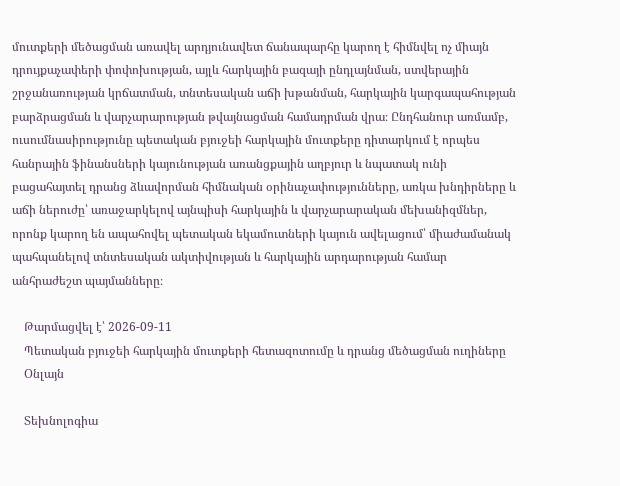մուտքերի մեծացման առավել արդյունավետ ճանապարհը կարող է հիմնվել ոչ միայն դրույքաչափերի փոփոխության, այլև հարկային բազայի ընդլայնման, ստվերային շրջանառության կրճատման, տնտեսական աճի խթանման, հարկային կարգապահության բարձրացման և վարչարարության թվայնացման համադրման վրա։ Ընդհանուր առմամբ, ուսումնասիրությունը պետական բյուջեի հարկային մուտքերը դիտարկում է որպես հանրային ֆինանսների կայունության առանցքային աղբյուր և նպատակ ունի բացահայտել դրանց ձևավորման հիմնական օրինաչափությունները, առկա խնդիրները և աճի ներուժը՝ առաջարկելով այնպիսի հարկային և վարչարարական մեխանիզմներ, որոնք կարող են ապահովել պետական եկամուտների կայուն ավելացում՝ միաժամանակ պահպանելով տնտեսական ակտիվության և հարկային արդարության համար անհրաժեշտ պայմանները։

    Թարմացվել է՝ 2026-09-11
    Պետական բյուջեի հարկային մուտքերի հետազոտումը և դրանց մեծացման ուղիները
    Օնլայն

    Տեխնոլոգիա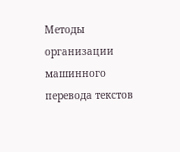Методы организации машинного перевода текстов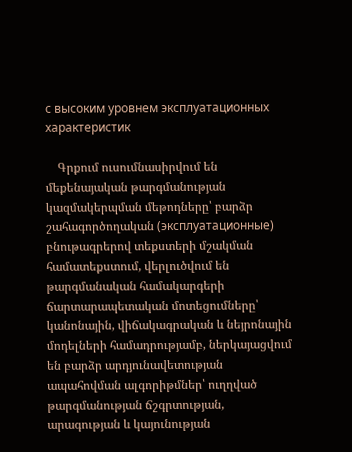с высоким уровнем эксплуатационных характеристик

    Գրքում ուսումնասիրվում են մեքենայական թարգմանության կազմակերպման մեթոդները՝ բարձր շահագործողական (эксплуатационные) բնութագրերով տեքստերի մշակման համատեքստում, վերլուծվում են թարգմանական համակարգերի ճարտարապետական մոտեցումները՝ կանոնային, վիճակագրական և նեյրոնային մոդելների համադրությամբ, ներկայացվում են բարձր արդյունավետության ապահովման ալգորիթմներ՝ ուղղված թարգմանության ճշգրտության, արագության և կայունության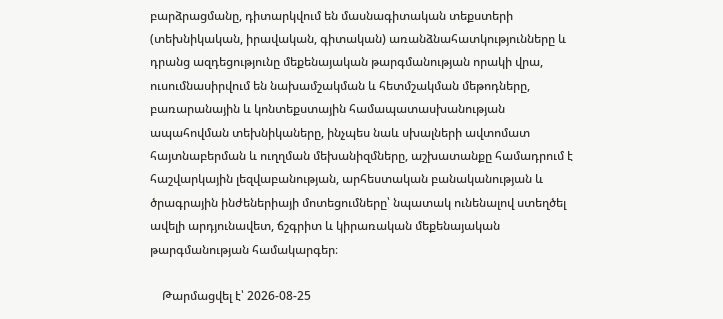բարձրացմանը, դիտարկվում են մասնագիտական տեքստերի (տեխնիկական, իրավական, գիտական) առանձնահատկությունները և դրանց ազդեցությունը մեքենայական թարգմանության որակի վրա, ուսումնասիրվում են նախամշակման և հետմշակման մեթոդները, բառարանային և կոնտեքստային համապատասխանության ապահովման տեխնիկաները, ինչպես նաև սխալների ավտոմատ հայտնաբերման և ուղղման մեխանիզմները, աշխատանքը համադրում է հաշվարկային լեզվաբանության, արհեստական բանականության և ծրագրային ինժեներիայի մոտեցումները՝ նպատակ ունենալով ստեղծել ավելի արդյունավետ, ճշգրիտ և կիրառական մեքենայական թարգմանության համակարգեր։

    Թարմացվել է՝ 2026-08-25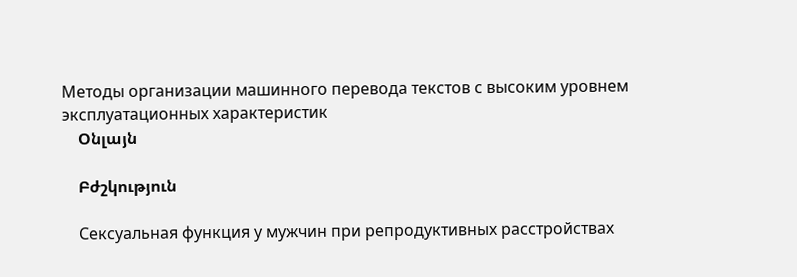Методы организации машинного перевода текстов с высоким уровнем эксплуатационных характеристик
    Օնլայն

    Բժշկություն

    Сексуальная функция у мужчин при репродуктивных расстройствах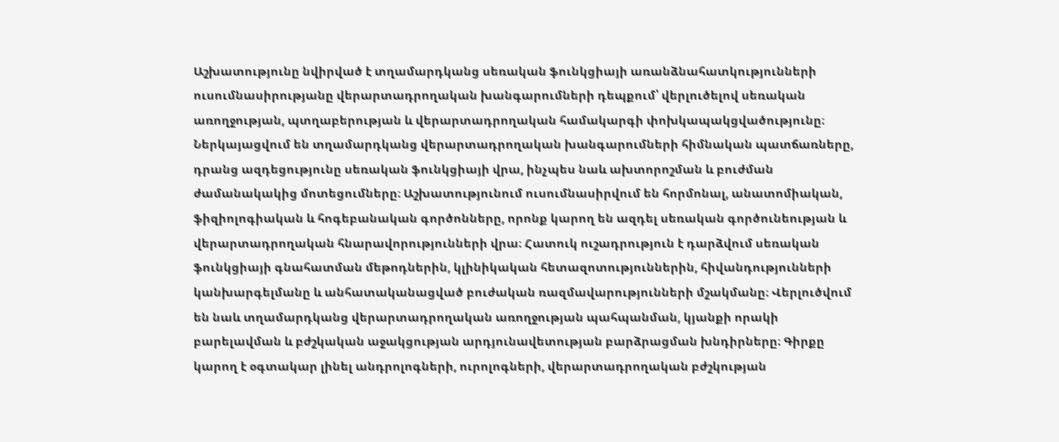Աշխատությունը նվիրված է տղամարդկանց սեռական ֆունկցիայի առանձնահատկությունների ուսումնասիրությանը վերարտադրողական խանգարումների դեպքում՝ վերլուծելով սեռական առողջության, պտղաբերության և վերարտադրողական համակարգի փոխկապակցվածությունը։ Ներկայացվում են տղամարդկանց վերարտադրողական խանգարումների հիմնական պատճառները, դրանց ազդեցությունը սեռական ֆունկցիայի վրա, ինչպես նաև ախտորոշման և բուժման ժամանակակից մոտեցումները։ Աշխատությունում ուսումնասիրվում են հորմոնալ, անատոմիական, ֆիզիոլոգիական և հոգեբանական գործոնները, որոնք կարող են ազդել սեռական գործունեության և վերարտադրողական հնարավորությունների վրա։ Հատուկ ուշադրություն է դարձվում սեռական ֆունկցիայի գնահատման մեթոդներին, կլինիկական հետազոտություններին, հիվանդությունների կանխարգելմանը և անհատականացված բուժական ռազմավարությունների մշակմանը։ Վերլուծվում են նաև տղամարդկանց վերարտադրողական առողջության պահպանման, կյանքի որակի բարելավման և բժշկական աջակցության արդյունավետության բարձրացման խնդիրները։ Գիրքը կարող է օգտակար լինել անդրոլոգների, ուրոլոգների, վերարտադրողական բժշկության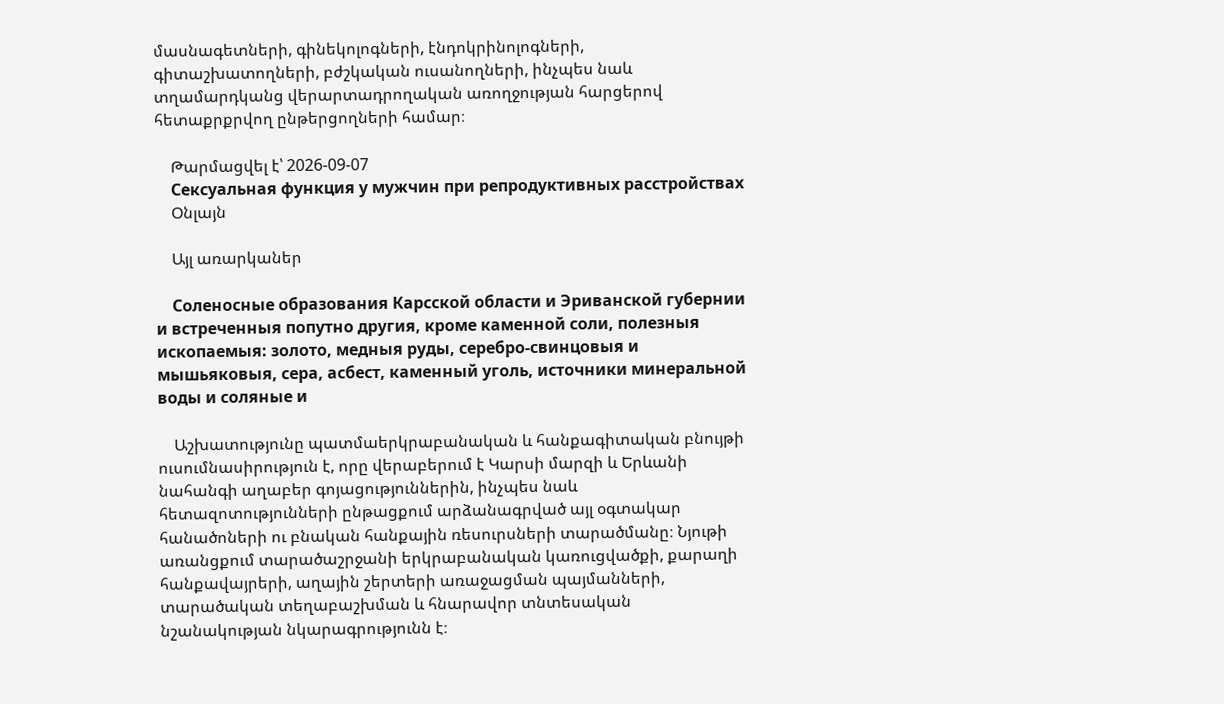մասնագետների, գինեկոլոգների, էնդոկրինոլոգների, գիտաշխատողների, բժշկական ուսանողների, ինչպես նաև տղամարդկանց վերարտադրողական առողջության հարցերով հետաքրքրվող ընթերցողների համար։

    Թարմացվել է՝ 2026-09-07
    Сексуальная функция у мужчин при репродуктивных расстройствах
    Օնլայն

    Այլ առարկաներ

    Соленосные образования Карсской области и Эриванской губернии и встреченныя попутно другия, кроме каменной соли, полезныя ископаемыя: золото, медныя руды, серебро-свинцовыя и мышьяковыя, сера, асбест, каменный уголь, источники минеральной воды и соляные и

    Աշխատությունը պատմաերկրաբանական և հանքագիտական բնույթի ուսումնասիրություն է, որը վերաբերում է Կարսի մարզի և Երևանի նահանգի աղաբեր գոյացություններին, ինչպես նաև հետազոտությունների ընթացքում արձանագրված այլ օգտակար հանածոների ու բնական հանքային ռեսուրսների տարածմանը։ Նյութի առանցքում տարածաշրջանի երկրաբանական կառուցվածքի, քարաղի հանքավայրերի, աղային շերտերի առաջացման պայմանների, տարածական տեղաբաշխման և հնարավոր տնտեսական նշանակության նկարագրությունն է։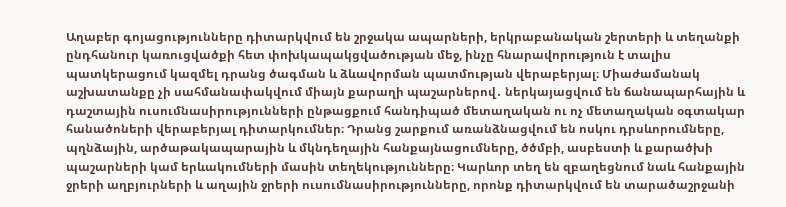Աղաբեր գոյացությունները դիտարկվում են շրջակա ապարների, երկրաբանական շերտերի և տեղանքի ընդհանուր կառուցվածքի հետ փոխկապակցվածության մեջ, ինչը հնարավորություն է տալիս պատկերացում կազմել դրանց ծագման և ձևավորման պատմության վերաբերյալ։ Միաժամանակ աշխատանքը չի սահմանափակվում միայն քարաղի պաշարներով․ ներկայացվում են ճանապարհային և դաշտային ուսումնասիրությունների ընթացքում հանդիպած մետաղական ու ոչ մետաղական օգտակար հանածոների վերաբերյալ դիտարկումներ։ Դրանց շարքում առանձնացվում են ոսկու դրսևորումները, պղնձային, արծաթակապարային և մկնդեղային հանքայնացումները, ծծմբի, ասբեստի և քարածխի պաշարների կամ երևակումների մասին տեղեկությունները։ Կարևոր տեղ են զբաղեցնում նաև հանքային ջրերի աղբյուրների և աղային ջրերի ուսումնասիրությունները, որոնք դիտարկվում են տարածաշրջանի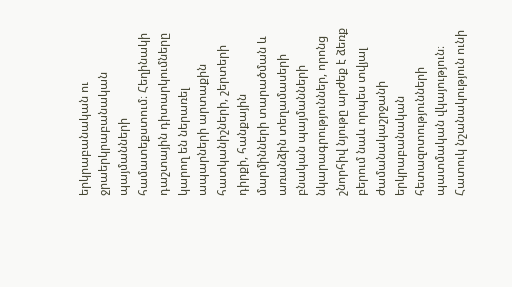երկրաբանական ու ջրաերկրաբանական պայմանների համատեքստում։ Հեղինակի դաշտային դիտարկումները կարող են ներառել ապարների արտաքին հատկանիշների, շերտերի դիրքի, հանքային մարմինների տարածման և առանձին տեղամասերի բնական պայմանների նկարագրություններ, որոնց շնորհիվ նյութը արժեք է ձեռք բերում նաև որպես տվյալ ժամանակաշրջանի երկրաբանական հետազոտությունների պատմական վկայություն։ Հատուկ նշանակություն ունի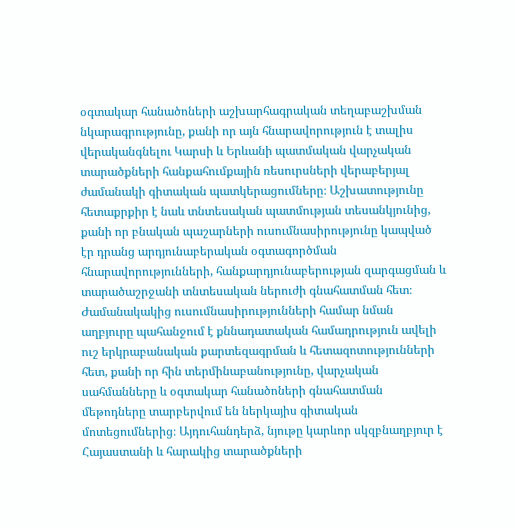օգտակար հանածոների աշխարհագրական տեղաբաշխման նկարագրությունը, քանի որ այն հնարավորություն է տալիս վերականգնելու Կարսի և Երևանի պատմական վարչական տարածքների հանքահումքային ռեսուրսների վերաբերյալ ժամանակի գիտական պատկերացումները։ Աշխատությունը հետաքրքիր է նաև տնտեսական պատմության տեսանկյունից, քանի որ բնական պաշարների ուսումնասիրությունը կապված էր դրանց արդյունաբերական օգտագործման հնարավորությունների, հանքարդյունաբերության զարգացման և տարածաշրջանի տնտեսական ներուժի գնահատման հետ։ Ժամանակակից ուսումնասիրությունների համար նման աղբյուրը պահանջում է քննադատական համադրություն ավելի ուշ երկրաբանական քարտեզագրման և հետազոտությունների հետ, քանի որ հին տերմինաբանությունը, վարչական սահմանները և օգտակար հանածոների գնահատման մեթոդները տարբերվում են ներկայիս գիտական մոտեցումներից։ Այդուհանդերձ, նյութը կարևոր սկզբնաղբյուր է Հայաստանի և հարակից տարածքների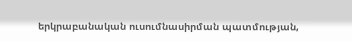երկրաբանական ուսումնասիրման պատմության,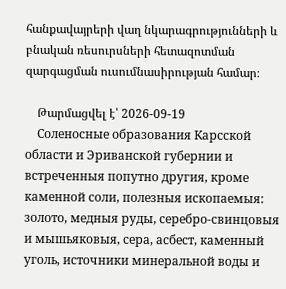հանքավայրերի վաղ նկարագրությունների և բնական ռեսուրսների հետազոտման զարգացման ուսումնասիրության համար։

    Թարմացվել է՝ 2026-09-19
    Соленосные образования Карсской области и Эриванской губернии и встреченныя попутно другия, кроме каменной соли, полезныя ископаемыя: золото, медныя руды, серебро-свинцовыя и мышьяковыя, сера, асбест, каменный уголь, источники минеральной воды и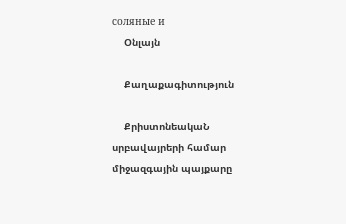соляные и
    Օնլայն

    Քաղաքագիտություն

    ՔրիստոնեակաՆ սրբավայրերի համար միջազգային պայքարը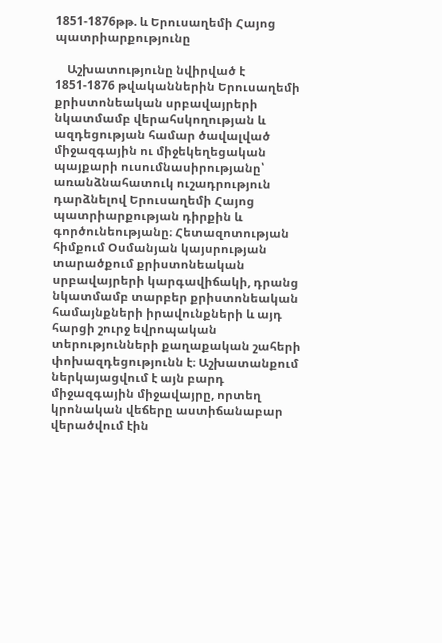1851-1876թթ. և Երուսաղեմի Հայոց պատրիարքությունը

    Աշխատությունը նվիրված է 1851-1876 թվականներին Երուսաղեմի քրիստոնեական սրբավայրերի նկատմամբ վերահսկողության և ազդեցության համար ծավալված միջազգային ու միջեկեղեցական պայքարի ուսումնասիրությանը՝ առանձնահատուկ ուշադրություն դարձնելով Երուսաղեմի Հայոց պատրիարքության դիրքին և գործունեությանը։ Հետազոտության հիմքում Օսմանյան կայսրության տարածքում քրիստոնեական սրբավայրերի կարգավիճակի, դրանց նկատմամբ տարբեր քրիստոնեական համայնքների իրավունքների և այդ հարցի շուրջ եվրոպական տերությունների քաղաքական շահերի փոխազդեցությունն է։ Աշխատանքում ներկայացվում է այն բարդ միջազգային միջավայրը, որտեղ կրոնական վեճերը աստիճանաբար վերածվում էին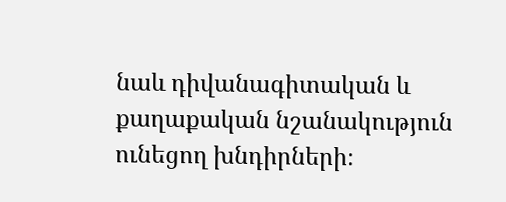նաև դիվանագիտական և քաղաքական նշանակություն ունեցող խնդիրների։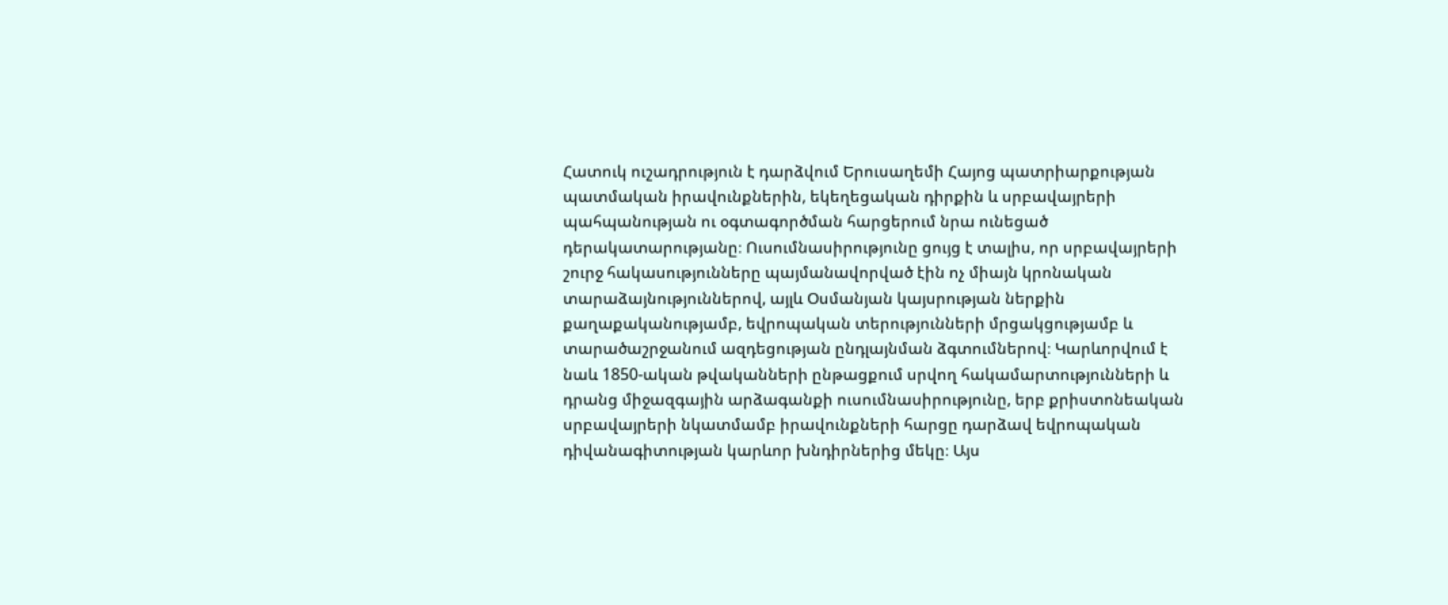Հատուկ ուշադրություն է դարձվում Երուսաղեմի Հայոց պատրիարքության պատմական իրավունքներին, եկեղեցական դիրքին և սրբավայրերի պահպանության ու օգտագործման հարցերում նրա ունեցած դերակատարությանը։ Ուսումնասիրությունը ցույց է տալիս, որ սրբավայրերի շուրջ հակասությունները պայմանավորված էին ոչ միայն կրոնական տարաձայնություններով, այլև Օսմանյան կայսրության ներքին քաղաքականությամբ, եվրոպական տերությունների մրցակցությամբ և տարածաշրջանում ազդեցության ընդլայնման ձգտումներով։ Կարևորվում է նաև 1850-ական թվականների ընթացքում սրվող հակամարտությունների և դրանց միջազգային արձագանքի ուսումնասիրությունը, երբ քրիստոնեական սրբավայրերի նկատմամբ իրավունքների հարցը դարձավ եվրոպական դիվանագիտության կարևոր խնդիրներից մեկը։ Այս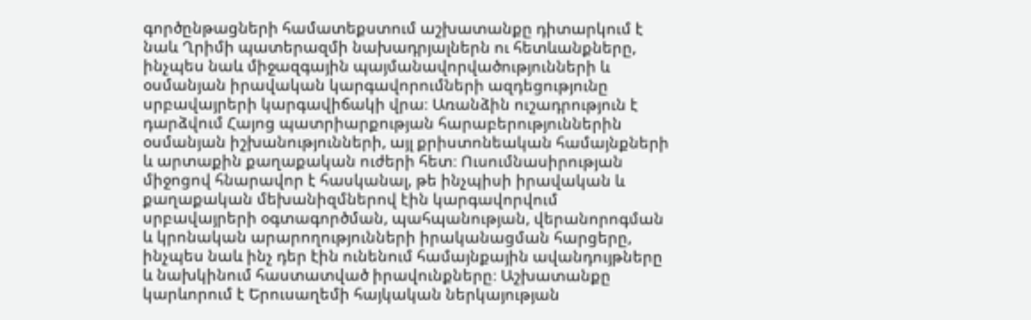գործընթացների համատեքստում աշխատանքը դիտարկում է նաև Ղրիմի պատերազմի նախադրյալներն ու հետևանքները, ինչպես նաև միջազգային պայմանավորվածությունների և օսմանյան իրավական կարգավորումների ազդեցությունը սրբավայրերի կարգավիճակի վրա։ Առանձին ուշադրություն է դարձվում Հայոց պատրիարքության հարաբերություններին օսմանյան իշխանությունների, այլ քրիստոնեական համայնքների և արտաքին քաղաքական ուժերի հետ։ Ուսումնասիրության միջոցով հնարավոր է հասկանալ, թե ինչպիսի իրավական և քաղաքական մեխանիզմներով էին կարգավորվում սրբավայրերի օգտագործման, պահպանության, վերանորոգման և կրոնական արարողությունների իրականացման հարցերը, ինչպես նաև ինչ դեր էին ունենում համայնքային ավանդույթները և նախկինում հաստատված իրավունքները։ Աշխատանքը կարևորում է Երուսաղեմի հայկական ներկայության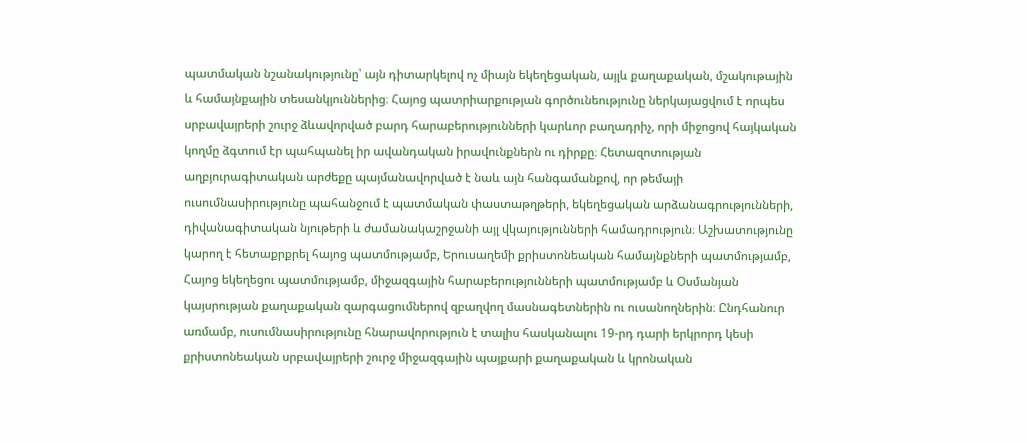պատմական նշանակությունը՝ այն դիտարկելով ոչ միայն եկեղեցական, այլև քաղաքական, մշակութային և համայնքային տեսանկյուններից։ Հայոց պատրիարքության գործունեությունը ներկայացվում է որպես սրբավայրերի շուրջ ձևավորված բարդ հարաբերությունների կարևոր բաղադրիչ, որի միջոցով հայկական կողմը ձգտում էր պահպանել իր ավանդական իրավունքներն ու դիրքը։ Հետազոտության աղբյուրագիտական արժեքը պայմանավորված է նաև այն հանգամանքով, որ թեմայի ուսումնասիրությունը պահանջում է պատմական փաստաթղթերի, եկեղեցական արձանագրությունների, դիվանագիտական նյութերի և ժամանակաշրջանի այլ վկայությունների համադրություն։ Աշխատությունը կարող է հետաքրքրել հայոց պատմությամբ, Երուսաղեմի քրիստոնեական համայնքների պատմությամբ, Հայոց եկեղեցու պատմությամբ, միջազգային հարաբերությունների պատմությամբ և Օսմանյան կայսրության քաղաքական զարգացումներով զբաղվող մասնագետներին ու ուսանողներին։ Ընդհանուր առմամբ, ուսումնասիրությունը հնարավորություն է տալիս հասկանալու 19-րդ դարի երկրորդ կեսի քրիստոնեական սրբավայրերի շուրջ միջազգային պայքարի քաղաքական և կրոնական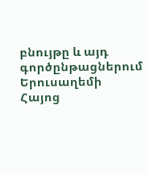բնույթը և այդ գործընթացներում Երուսաղեմի Հայոց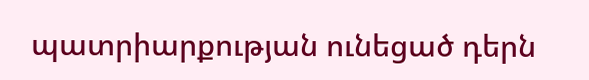պատրիարքության ունեցած դերն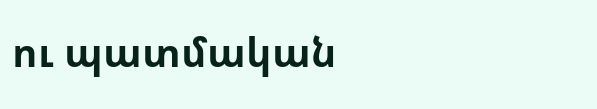ու պատմական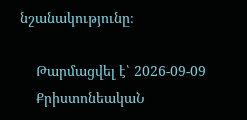նշանակությունը։

    Թարմացվել է՝ 2026-09-09
    ՔրիստոնեակաՆ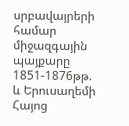սրբավայրերի համար միջազգային պայքարը 1851-1876թթ. և Երուսաղեմի Հայոց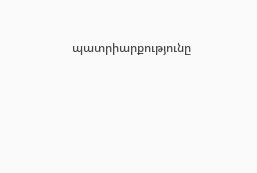պատրիարքությունը